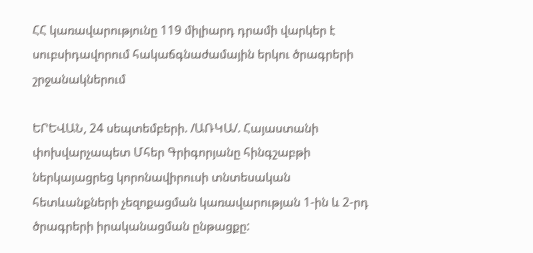ՀՀ կառավարությունը 119 միլիարդ դրամի վարկեր է սուբսիդավորում հակաճգնաժամային երկու ծրագրերի շրջանակներում

ԵՐԵՎԱՆ, 24 սեպտեմբերի. /ԱՌԿԱ/. Հայաստանի փոխվարչապետ Մհեր Գրիգորյանը հինգշաբթի ներկայացրեց կորոնավիրուսի տնտեսական հետևանքների չեզոքացման կառավարության 1-ին և 2-րդ ծրագրերի իրականացման ընթացքը: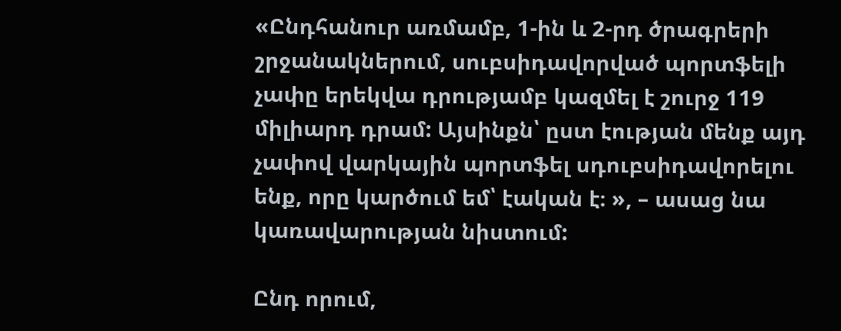«Ընդհանուր առմամբ, 1-ին և 2-րդ ծրագրերի շրջանակներում, սուբսիդավորված պորտֆելի չափը երեկվա դրությամբ կազմել է շուրջ 119 միլիարդ դրամ: Այսինքն՝ ըստ էության մենք այդ չափով վարկային պորտֆել սդուբսիդավորելու ենք, որը կարծում եմ՝ էական է։ », – ասաց նա կառավարության նիստում:

Ընդ որում,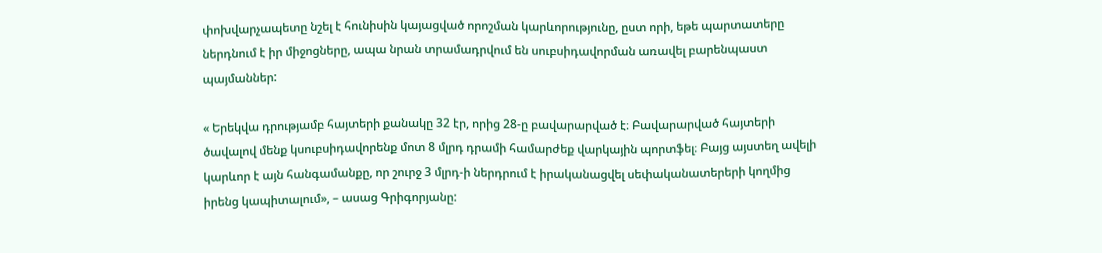փոխվարչապետը նշել է հունիսին կայացված որոշման կարևորությունը, ըստ որի, եթե պարտատերը ներդնում է իր միջոցները, ապա նրան տրամադրվում են սուբսիդավորման առավել բարենպաստ պայմաններ:

« Երեկվա դրությամբ հայտերի քանակը 32 էր, որից 28-ը բավարարված է։ Բավարարված հայտերի ծավալով մենք կսուբսիդավորենք մոտ 8 մլրդ դրամի համարժեք վարկային պորտֆել։ Բայց այստեղ ավելի կարևոր է այն հանգամանքը, որ շուրջ 3 մլրդ-ի ներդրում է իրականացվել սեփականատերերի կողմից իրենց կապիտալում», – ասաց Գրիգորյանը: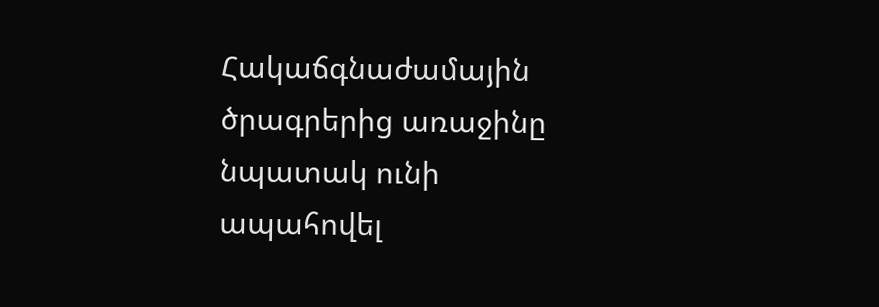Հակաճգնաժամային ծրագրերից առաջինը նպատակ ունի ապահովել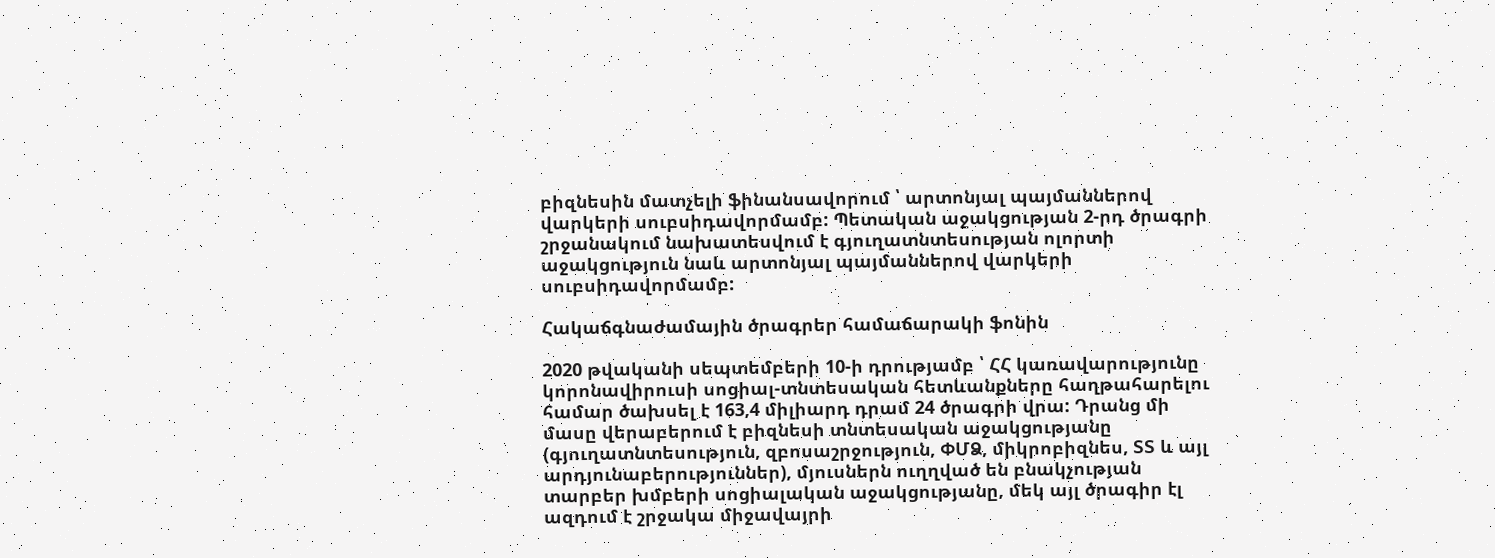բիզնեսին մատչելի ֆինանսավորում ՝ արտոնյալ պայմաններով վարկերի սուբսիդավորմամբ: Պետական աջակցության 2-րդ ծրագրի շրջանակում նախատեսվում է գյուղատնտեսության ոլորտի աջակցություն նաև արտոնյալ պայմաններով վարկերի սուբսիդավորմամբ:

Հակաճգնաժամային ծրագրեր համաճարակի ֆոնին

2020 թվականի սեպտեմբերի 10-ի դրությամբ ՝ ՀՀ կառավարությունը կորոնավիրուսի սոցիալ-տնտեսական հետևանքները հաղթահարելու համար ծախսել է 163,4 միլիարդ դրամ 24 ծրագրի վրա: Դրանց մի մասը վերաբերում է բիզնեսի տնտեսական աջակցությանը (գյուղատնտեսություն, զբոսաշրջություն, ՓՄՁ, միկրոբիզնես, ՏՏ և այլ արդյունաբերություններ), մյուսներն ուղղված են բնակչության տարբեր խմբերի սոցիալական աջակցությանը, մեկ այլ ծրագիր էլ ազդում է շրջակա միջավայրի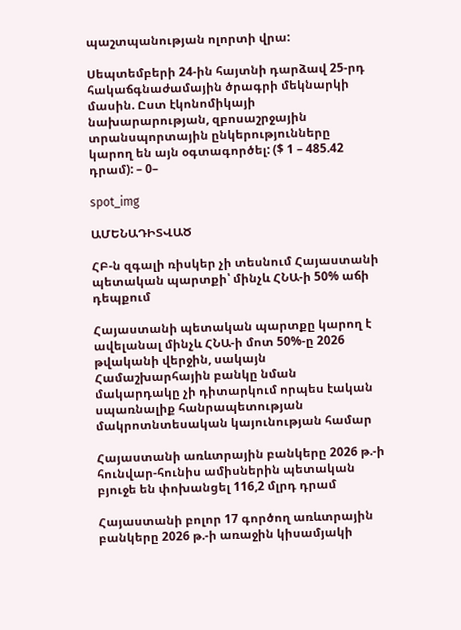պաշտպանության ոլորտի վրա:

Սեպտեմբերի 24-ին հայտնի դարձավ 25-րդ հակաճգնաժամային ծրագրի մեկնարկի մասին. Ըստ էկոնոմիկայի նախարարության, զբոսաշրջային տրանսպորտային ընկերությունները կարող են այն օգտագործել: ($ 1 – 485.42 դրամ): – 0–

spot_img

ԱՄԵՆԱԴԻՏՎԱԾ

ՀԲ-ն զգալի ռիսկեր չի տեսնում Հայաստանի պետական պարտքի՝ մինչև ՀՆԱ-ի 50% աճի դեպքում

Հայաստանի պետական պարտքը կարող է ավելանալ մինչև ՀՆԱ-ի մոտ 50%-ը 2026 թվականի վերջին, սակայն Համաշխարհային բանկը նման մակարդակը չի դիտարկում որպես էական սպառնալիք հանրապետության մակրոտնտեսական կայունության համար

Հայաստանի առևտրային բանկերը 2026 թ.-ի հունվար-հունիս ամիսներին պետական բյուջե են փոխանցել 116,2 մլրդ դրամ

Հայաստանի բոլոր 17 գործող առևտրային բանկերը 2026 թ.-ի առաջին կիսամյակի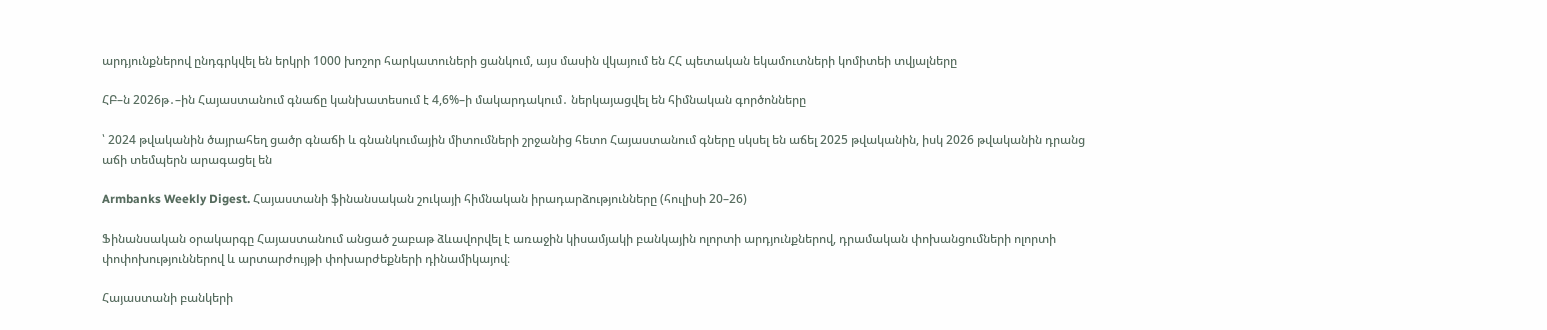արդյունքներով ընդգրկվել են երկրի 1000 խոշոր հարկատուների ցանկում, այս մասին վկայում են ՀՀ պետական եկամուտների կոմիտեի տվյալները

ՀԲ–ն 2026թ․–ին Հայաստանում գնաճը կանխատեսում է 4,6%–ի մակարդակում․ ներկայացվել են հիմնական գործոնները

՝ 2024 թվականին ծայրահեղ ցածր գնաճի և գնանկումային միտումների շրջանից հետո Հայաստանում գները սկսել են աճել 2025 թվականին, իսկ 2026 թվականին դրանց աճի տեմպերն արագացել են

Armbanks Weekly Digest. Հայաստանի ֆինանսական շուկայի հիմնական իրադարձությունները (հուլիսի 20–26)

Ֆինանսական օրակարգը Հայաստանում անցած շաբաթ ձևավորվել է առաջին կիսամյակի բանկային ոլորտի արդյունքներով, դրամական փոխանցումների ոլորտի փոփոխություններով և արտարժույթի փոխարժեքների դինամիկայով։

Հայաստանի բանկերի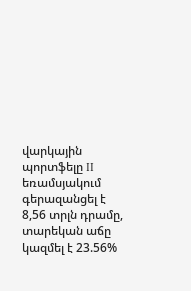վարկային պորտֆելը II եռամսյակում գերազանցել է 8,56 տրլն դրամը, տարեկան աճը կազմել է 23.56%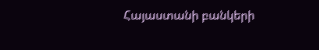Հայաստանի բանկերի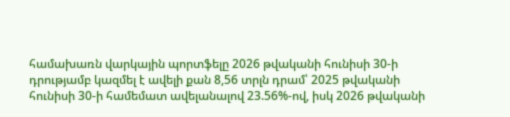համախառն վարկային պորտֆելը 2026 թվականի հունիսի 30-ի դրությամբ կազմել է ավելի քան 8,56 տրլն դրամ՝ 2025 թվականի հունիսի 30-ի համեմատ ավելանալով 23.56%-ով, իսկ 2026 թվականի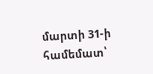մարտի 31-ի համեմատ՝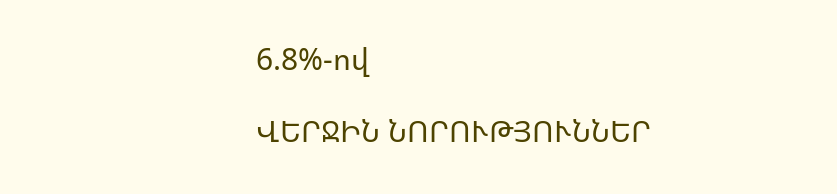6.8%-ով

ՎԵՐՋԻՆ ՆՈՐՈՒԹՅՈՒՆՆԵՐ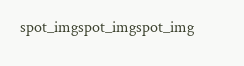spot_imgspot_imgspot_img